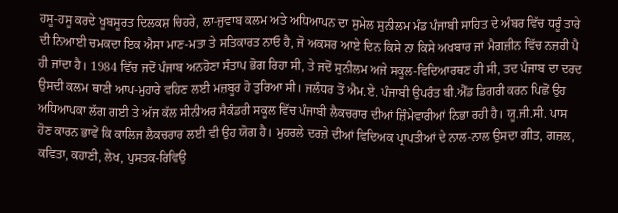ਹਸੂ-ਹਸੂ ਕਰਦੇ ਖੂਬਸੂਰਤ ਦਿਲਕਸ਼ ਚਿਹਰੇ, ਲਾ-ਜੁਵਾਬ ਕਲਮ ਅਤੇ ਅਧਿਆਪਨ ਦਾ ਸੁਮੇਲ ਸੁਨੀਲਮ ਮੰਡ ਪੰਜਾਬੀ ਸਾਹਿਤ ਦੇ ਅੰਬਰ ਵਿੱਚ ਧਰੂੰ ਤਾਰੇ ਦੀ ਨਿਆਈ ਚਮਕਦਾ ਇਕ ਐਸਾ ਮਾਣ-ਮਤਾ ਤੇ ਸਤਿਕਾਰਤ ਨਾਓ ਹੈ, ਜੋ ਅਕਸਰ ਆਏ ਦਿਨ ਕਿਸੇ ਨਾ ਕਿਸੇ ਅਖਬਾਰ ਜਾਂ ਮੈਗਜ਼ੀਨ ਵਿੱਚ ਨਜ਼ਰੀ ਪੈ ਹੀ ਜਾਂਦਾ ਹੈ। 1984 ਵਿੱਚ ਜਦੋਂ ਪੰਜਾਬ ਅਨਹੋਣਾ ਸੰਤਾਪ ਭੋਗ ਰਿਹਾ ਸੀ, ਤੇ ਜਦੋਂ ਸੁਨੀਲਮ ਅਜੇ ਸਕੂਲ-ਵਿਦਿਆਰਥਣ ਹੀ ਸੀ, ਤਦ ਪੰਜਾਬ ਦਾ ਦਰਦ ਉਸਦੀ ਕਲਮ ਥਾਣੀ ਆਪ-ਮੁਹਾਰੇ ਵਹਿਣ ਲਈ ਮਜ਼ਬੂਰ ਹੋ ਤੁਰਿਆ ਸੀ। ਜਲੰਧਰ ਤੋਂ ਐਮ.ਏ. ਪੰਜਾਬੀ ਉਪਰੰਤ ਬੀ.ਐੱਡ ਡਿਗਰੀ ਕਰਨ ਪਿਛੋਂ ਉਹ ਅਧਿਆਪਕਾ ਲੱਗ ਗਈ ਤੇ ਅੱਜ ਕੱਲ ਸੀਨੀਅਰ ਸੈਕੰਡਰੀ ਸਕੂਲ ਵਿੱਚ ਪੰਜਾਬੀ ਲੈਕਚਰਾਰ ਦੀਆਂ ਜ਼ਿੰਮੇਵਾਰੀਆਂ ਨਿਭਾ ਰਹੀ ਹੈ। ਯੂ.ਜੀ.ਸੀ. ਪਾਸ ਹੋਣ ਕਾਰਨ ਭਾਵੇਂ ਕਿ ਕਾਲਿਜ ਲੈਕਚਰਾਰ ਲਈ ਵੀ ਉਹ ਯੋਗ ਹੈ। ਮੁਹਰਲੇ ਦਰਜ਼ੇ ਦੀਆਂ ਵਿਦਿਅਕ ਪ੍ਰਾਪਤੀਆਂ ਦੇ ਨਾਲ-ਨਾਲ ਉਸਦਾ ਗੀਤ, ਗਜ਼ਲ, ਕਵਿਤਾ, ਕਹਾਣੀ, ਲੇਖ, ਪੁਸਤਕ-ਰਿਵਿਉ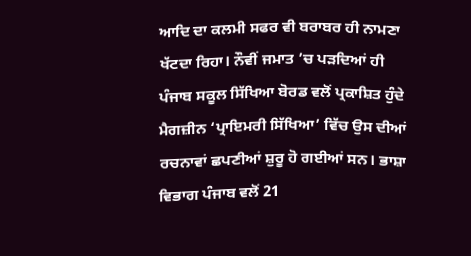ਆਦਿ ਦਾ ਕਲਮੀ ਸਫਰ ਵੀ ਬਰਾਬਰ ਹੀ ਨਾਮਣਾ ਖੱਟਦਾ ਰਿਹਾ। ਨੌਵੀਂ ਜਮਾਤ ’ਚ ਪੜਦਿਆਂ ਹੀ ਪੰਜਾਬ ਸਕੂਲ ਸਿੱਖਿਆ ਬੋਰਡ ਵਲੋਂ ਪ੍ਰਕਾਸ਼ਿਤ ਹੁੰਦੇ ਮੈਗਜ਼ੀਨ ‘ਪ੍ਰਾਇਮਰੀ ਸਿੱਖਿਆ’ ਵਿੱਚ ਉਸ ਦੀਆਂ ਰਚਨਾਵਾਂ ਛਪਣੀਆਂ ਸ਼ੁਰੂ ਹੋ ਗਈਆਂ ਸਨ। ਭਾਸ਼ਾ ਵਿਭਾਗ ਪੰਜਾਬ ਵਲੋਂ 21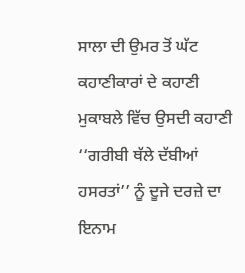ਸਾਲਾ ਦੀ ਉਮਰ ਤੋਂ ਘੱਟ ਕਹਾਣੀਕਾਰਾਂ ਦੇ ਕਹਾਣੀ ਮੁਕਾਬਲੇ ਵਿੱਚ ਉਸਦੀ ਕਹਾਣੀ ‘‘ਗਰੀਬੀ ਥੱਲੇ ਦੱਬੀਆਂ ਹਸਰਤਾਂ’’ ਨੂੰ ਦੂਜੇ ਦਰਜ਼ੇ ਦਾ ਇਨਾਮ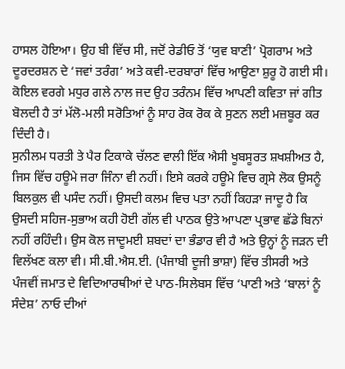ਹਾਸਲ ਹੋਇਆ। ਉਹ ਬੀ ਵਿੱਚ ਸੀ, ਜਦੋਂ ਰੇਡੀਓ ਤੋਂ ‘ਯੁਵ ਬਾਣੀ’ ਪ੍ਰੋਗਰਾਮ ਅਤੇ ਦੂਰਦਰਸ਼ਨ ਦੇ ‘ਜਵਾਂ ਤਰੰਗ’ ਅਤੇ ਕਵੀ-ਦਰਬਾਰਾਂ ਵਿੱਚ ਆਉਣਾ ਸ਼ੁਰੂ ਹੋ ਗਈ ਸੀ। ਕੋਇਲ ਵਰਗੇ ਮਧੁਰ ਗਲੇ ਨਾਲ ਜਦ ਉਹ ਤਰੰਨਮ ਵਿੱਚ ਆਪਣੀ ਕਵਿਤਾ ਜਾਂ ਗੀਤ ਬੋਲਦੀ ਹੈ ਤਾਂ ਮੱਲੋ-ਮਲੀ ਸਰੋਤਿਆਂ ਨੂੰ ਸਾਹ ਰੋਕ ਰੋਕ ਕੇ ਸੁਣਨ ਲਈ ਮਜ਼ਬੂਰ ਕਰ ਦਿੰਦੀ ਹੈ।
ਸੁਨੀਲਮ ਧਰਤੀ ਤੇ ਪੈਰ ਟਿਕਾਕੇ ਚੱਲਣ ਵਾਲੀ ਇੱਕ ਐਸੀ ਖੂਬਸੂਰਤ ਸ਼ਖਸ਼ੀਅਤ ਹੈ, ਜਿਸ ਵਿੱਚ ਹਊਮੇ ਜਰਾ ਜਿੰਨਾ ਵੀ ਨਹੀਂ। ਇਸੇ ਕਰਕੇ ਹਊਮੇ ਵਿਚ ਗ੍ਰਸੇ ਲੋਕ ਉਸਨੂੰ ਬਿਲਕੁਲ ਵੀ ਪਸੰਦ ਨਹੀਂ। ਉਸਦੀ ਕਲਮ ਵਿਚ ਪਤਾ ਨਹੀਂ ਕਿਹੜਾ ਜਾਦੂ ਹੈ ਕਿ ਉਸਦੀ ਸਹਿਜ-ਸੁਭਾਅ ਕਹੀ ਹੋਈ ਗੱਲ ਵੀ ਪਾਠਕ ਉਤੇ ਆਪਣਾ ਪ੍ਰਭਾਵ ਛੱਡੇ ਬਿਨਾਂ ਨਹੀਂ ਰਹਿੰਦੀ। ਉਸ ਕੋਲ ਜਾਦੂਮਈ ਸ਼ਬਦਾਂ ਦਾ ਭੰਡਾਰ ਵੀ ਹੈ ਅਤੇ ਉਨ੍ਹਾਂ ਨੂੰ ਜੜਨ ਦੀ ਵਿਲੱਖਣ ਕਲਾ ਵੀ। ਸੀ.ਬੀ.ਐਸ.ਈ. (ਪੰਜਾਬੀ ਦੂਜੀ ਭਾਸ਼ਾ) ਵਿੱਚ ਤੀਸਰੀ ਅਤੇ ਪੰਜਵੀਂ ਜਮਾਤ ਦੇ ਵਿਦਿਆਰਥੀਆਂ ਦੇ ਪਾਠ-ਸਿਲੇਬਸ ਵਿੱਚ ‘ਪਾਣੀ ਅਤੇ ‘ਬਾਲਾਂ ਨੂੰ ਸੰਦੇਸ਼’ ਨਾਓ ਦੀਆਂ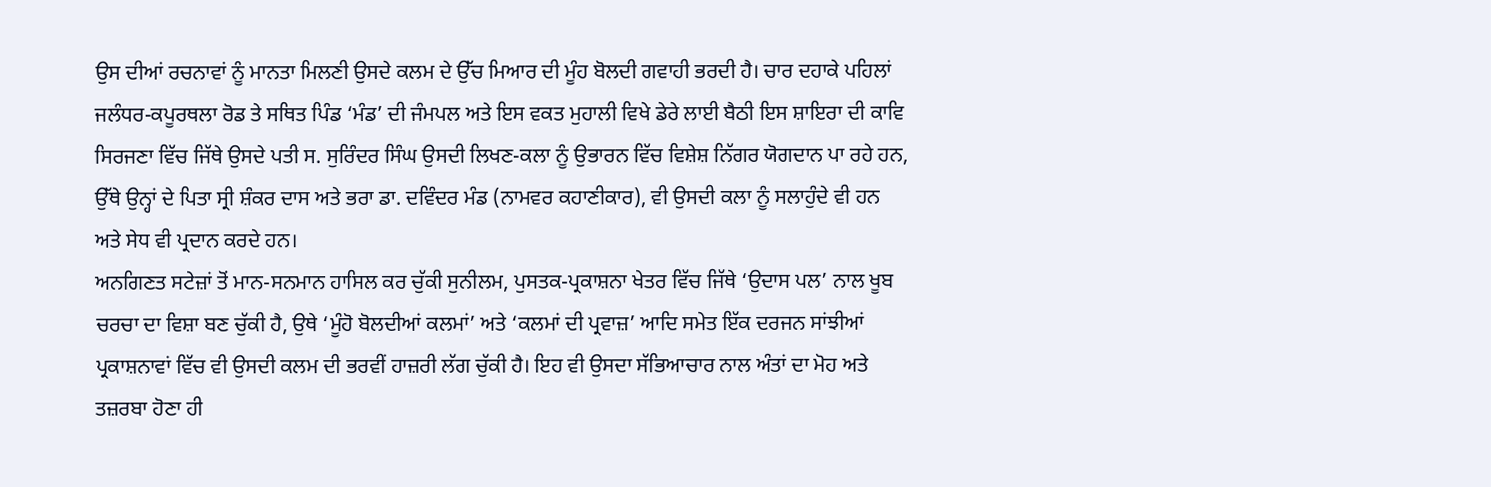ਉਸ ਦੀਆਂ ਰਚਨਾਵਾਂ ਨੂੰ ਮਾਨਤਾ ਮਿਲਣੀ ਉਸਦੇ ਕਲਮ ਦੇ ਉੱਚ ਮਿਆਰ ਦੀ ਮੂੰਹ ਬੋਲਦੀ ਗਵਾਹੀ ਭਰਦੀ ਹੈ। ਚਾਰ ਦਹਾਕੇ ਪਹਿਲਾਂ ਜਲੰਧਰ-ਕਪੂਰਥਲਾ ਰੋਡ ਤੇ ਸਥਿਤ ਪਿੰਡ ‘ਮੰਡ’ ਦੀ ਜੰਮਪਲ ਅਤੇ ਇਸ ਵਕਤ ਮੁਹਾਲੀ ਵਿਖੇ ਡੇਰੇ ਲਾਈ ਬੈਠੀ ਇਸ ਸ਼ਾਇਰਾ ਦੀ ਕਾਵਿ ਸਿਰਜਣਾ ਵਿੱਚ ਜਿੱਥੇ ਉਸਦੇ ਪਤੀ ਸ. ਸੁਰਿੰਦਰ ਸਿੰਘ ਉਸਦੀ ਲਿਖਣ-ਕਲਾ ਨੂੰ ਉਭਾਰਨ ਵਿੱਚ ਵਿਸ਼ੇਸ਼ ਨਿੱਗਰ ਯੋਗਦਾਨ ਪਾ ਰਹੇ ਹਨ, ਉੱਥੇ ਉਨ੍ਹਾਂ ਦੇ ਪਿਤਾ ਸ੍ਰੀ ਸ਼ੰਕਰ ਦਾਸ ਅਤੇ ਭਰਾ ਡਾ. ਦਵਿੰਦਰ ਮੰਡ (ਨਾਮਵਰ ਕਹਾਣੀਕਾਰ), ਵੀ ਉਸਦੀ ਕਲਾ ਨੂੰ ਸਲਾਹੁੰਦੇ ਵੀ ਹਨ ਅਤੇ ਸੇਧ ਵੀ ਪ੍ਰਦਾਨ ਕਰਦੇ ਹਨ।
ਅਨਗਿਣਤ ਸਟੇਜ਼ਾਂ ਤੋਂ ਮਾਨ-ਸਨਮਾਨ ਹਾਸਿਲ ਕਰ ਚੁੱਕੀ ਸੁਨੀਲਮ, ਪੁਸਤਕ-ਪ੍ਰਕਾਸ਼ਨਾ ਖੇਤਰ ਵਿੱਚ ਜਿੱਥੇ ‘ਉਦਾਸ ਪਲ’ ਨਾਲ ਖੂਬ ਚਰਚਾ ਦਾ ਵਿਸ਼ਾ ਬਣ ਚੁੱਕੀ ਹੈ, ਉਥੇ ‘ਮੂੰਹੋ ਬੋਲਦੀਆਂ ਕਲਮਾਂ’ ਅਤੇ ‘ਕਲਮਾਂ ਦੀ ਪ੍ਰਵਾਜ਼’ ਆਦਿ ਸਮੇਤ ਇੱਕ ਦਰਜਨ ਸਾਂਝੀਆਂ ਪ੍ਰਕਾਸ਼ਨਾਵਾਂ ਵਿੱਚ ਵੀ ਉਸਦੀ ਕਲਮ ਦੀ ਭਰਵੀਂ ਹਾਜ਼ਰੀ ਲੱਗ ਚੁੱਕੀ ਹੈ। ਇਹ ਵੀ ਉਸਦਾ ਸੱਭਿਆਚਾਰ ਨਾਲ ਅੰਤਾਂ ਦਾ ਮੋਹ ਅਤੇ ਤਜ਼ਰਬਾ ਹੋਣਾ ਹੀ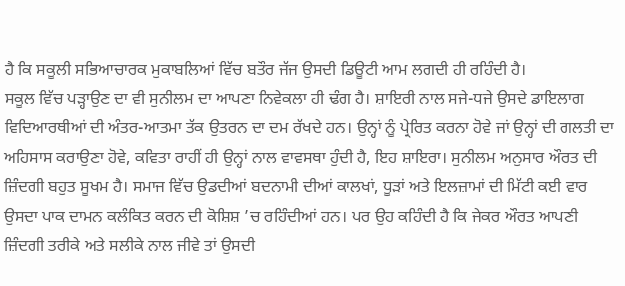ਹੈ ਕਿ ਸਕੂਲੀ ਸਭਿਆਚਾਰਕ ਮੁਕਾਬਲਿਆਂ ਵਿੱਚ ਬਤੌਰ ਜੱਜ ਉਸਦੀ ਡਿਊਟੀ ਆਮ ਲਗਦੀ ਹੀ ਰਹਿੰਦੀ ਹੈ।
ਸਕੂਲ ਵਿੱਚ ਪੜ੍ਹਾਉਣ ਦਾ ਵੀ ਸੁਨੀਲਮ ਦਾ ਆਪਣਾ ਨਿਵੇਕਲਾ ਹੀ ਢੰਗ ਹੈ। ਸ਼ਾਇਰੀ ਨਾਲ ਸਜੇ-ਧਜੇ ਉਸਦੇ ਡਾਇਲਾਗ ਵਿਦਿਆਰਥੀਆਂ ਦੀ ਅੰਤਰ-ਆਤਮਾ ਤੱਕ ਉਤਰਨ ਦਾ ਦਮ ਰੱਖਦੇ ਹਨ। ਉਨ੍ਹਾਂ ਨੂੰ ਪ੍ਰੇਰਿਤ ਕਰਨਾ ਹੋਵੇ ਜਾਂ ਉਨ੍ਹਾਂ ਦੀ ਗਲਤੀ ਦਾ ਅਹਿਸਾਸ ਕਰਾਉਣਾ ਹੋਵੇ, ਕਵਿਤਾ ਰਾਹੀਂ ਹੀ ਉਨ੍ਹਾਂ ਨਾਲ ਵਾਵਸਥਾ ਹੁੰਦੀ ਹੈ, ਇਹ ਸ਼ਾਇਰਾ। ਸੁਨੀਲਮ ਅਨੁਸਾਰ ਔਰਤ ਦੀ ਜ਼ਿੰਦਗੀ ਬਹੁਤ ਸੂਖਮ ਹੈ। ਸਮਾਜ ਵਿੱਚ ਉਡਦੀਆਂ ਬਦਨਾਮੀ ਦੀਆਂ ਕਾਲਖਾਂ, ਧੂੜਾਂ ਅਤੇ ਇਲਜ਼ਾਮਾਂ ਦੀ ਮਿੱਟੀ ਕਈ ਵਾਰ ਉਸਦਾ ਪਾਕ ਦਾਮਨ ਕਲੰਕਿਤ ਕਰਨ ਦੀ ਕੋਸ਼ਿਸ਼ ’ਚ ਰਹਿੰਦੀਆਂ ਹਨ। ਪਰ ਉਹ ਕਹਿੰਦੀ ਹੈ ਕਿ ਜੇਕਰ ਔਰਤ ਆਪਣੀ ਜ਼ਿੰਦਗੀ ਤਰੀਕੇ ਅਤੇ ਸਲੀਕੇ ਨਾਲ ਜੀਵੇ ਤਾਂ ਉਸਦੀ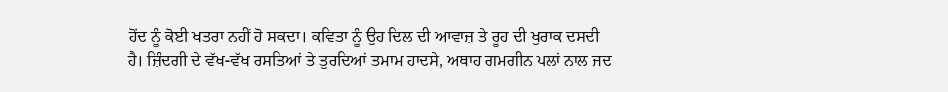ਹੋਂਦ ਨੂੰ ਕੋਈ ਖਤਰਾ ਨਹੀਂ ਹੋ ਸਕਦਾ। ਕਵਿਤਾ ਨੂੰ ਉਹ ਦਿਲ ਦੀ ਆਵਾਜ਼ ਤੇ ਰੂਹ ਦੀ ਖੁਰਾਕ ਦਸਦੀ ਹੈ। ਜ਼ਿੰਦਗੀ ਦੇ ਵੱਖ-ਵੱਖ ਰਸਤਿਆਂ ਤੇ ਤੁਰਦਿਆਂ ਤਮਾਮ ਹਾਦਸੇ, ਅਥਾਹ ਗਮਗੀਨ ਪਲਾਂ ਨਾਲ ਜਦ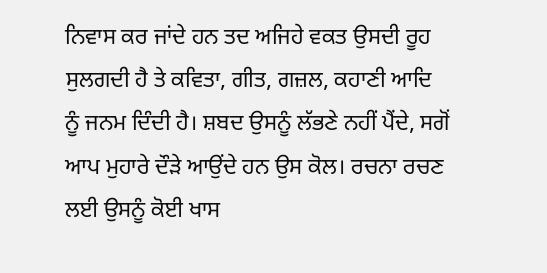ਨਿਵਾਸ ਕਰ ਜਾਂਦੇ ਹਨ ਤਦ ਅਜਿਹੇ ਵਕਤ ਉਸਦੀ ਰੂਹ ਸੁਲਗਦੀ ਹੈ ਤੇ ਕਵਿਤਾ, ਗੀਤ, ਗਜ਼ਲ, ਕਹਾਣੀ ਆਦਿ ਨੂੰ ਜਨਮ ਦਿੰਦੀ ਹੈ। ਸ਼ਬਦ ਉਸਨੂੰ ਲੱਭਣੇ ਨਹੀਂ ਪੈਂਦੇ, ਸਗੋਂ ਆਪ ਮੁਹਾਰੇ ਦੌੜੇ ਆਉਂਦੇ ਹਨ ਉਸ ਕੋਲ। ਰਚਨਾ ਰਚਣ ਲਈ ਉਸਨੂੰ ਕੋਈ ਖਾਸ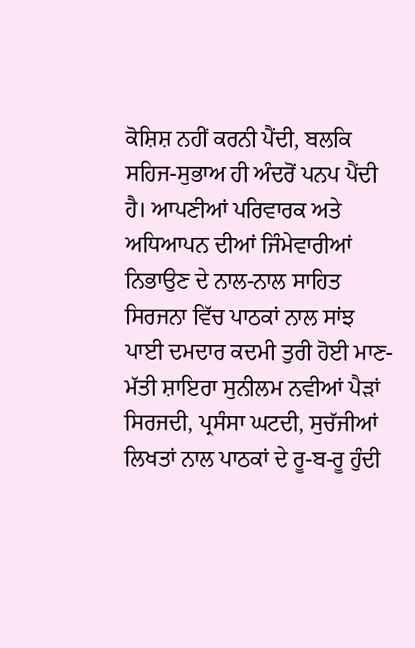ਕੋਸ਼ਿਸ਼ ਨਹੀਂ ਕਰਨੀ ਪੈਂਦੀ, ਬਲਕਿ ਸਹਿਜ-ਸੁਭਾਅ ਹੀ ਅੰਦਰੋਂ ਪਨਪ ਪੈਂਦੀ ਹੈ। ਆਪਣੀਆਂ ਪਰਿਵਾਰਕ ਅਤੇ ਅਧਿਆਪਨ ਦੀਆਂ ਜਿੰਮੇਵਾਰੀਆਂ ਨਿਭਾਉਣ ਦੇ ਨਾਲ-ਨਾਲ ਸਾਹਿਤ ਸਿਰਜਨਾ ਵਿੱਚ ਪਾਠਕਾਂ ਨਾਲ ਸਾਂਝ ਪਾਈ ਦਮਦਾਰ ਕਦਮੀ ਤੁਰੀ ਹੋਈ ਮਾਣ-ਮੱਤੀ ਸ਼ਾਇਰਾ ਸੁਨੀਲਮ ਨਵੀਆਂ ਪੈੜਾਂ ਸਿਰਜਦੀ, ਪ੍ਰਸੰਸਾ ਘਟਦੀ, ਸੁਚੱਜੀਆਂ ਲਿਖਤਾਂ ਨਾਲ ਪਾਠਕਾਂ ਦੇ ਰੂ-ਬ-ਰੂ ਹੁੰਦੀ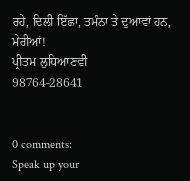ਰਹੇ, ਦਿਲੀ ਇੱਛਾ, ਤਮੰਨਾ ਤੇ ਦੁਆਵਾਂ ਹਨ, ਮੇਰੀਆਂ!
ਪ੍ਰੀਤਮ ਲੁਧਿਆਣਵੀ
98764-28641


0 comments:
Speak up your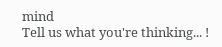mind
Tell us what you're thinking... !